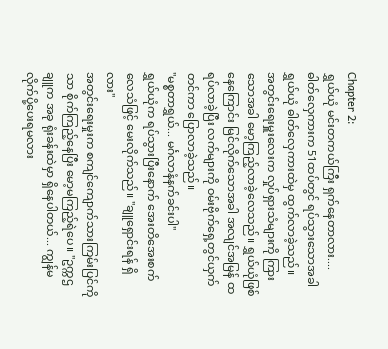Chapter 2:
ရွှယ်ယုံ မင်းတကယ်ကြီး ရှက်နေတာလား....
ဓါတ်လှေကားက 51ထပ်တွင် ရပ်သွားသောအခါ ရွှယ်ယုံ ဓါတ်လှေကားထဲမှ ထွက်လာခဲ့သည်။
အတွင်းရေးမှူးလေးက လှုပ်ရှားသံများကို ကြားသောအခါ မော့ကြည့်လာခဲ့လေသည်။ ရွှယ်ယုံဖြစ်နေကြောင်း မြင်လိုက်သောအခါ အလျင်အမြန် ထရပ်လာခဲ့ပြီး လက်များကို ဝမ်းဗိုက်ရှေ့တွင်ယှက်တင်ကာ ပြောလာခဲ့သည်။
"မစ္စတာရွှယ်... မင်္ဂလာနံနက်ခင်းပါ"
ရွှယ်ယုံက ရပ်သွားပြီးနောက် အေးတိအေးစက် လေသံဖြင့် မေးလိုက်သည်။ "ချူရှောင်းရန် ရှိလား"
အတွင်းရေးမှုးက စကျင်ကျောက်သားကြမ်းပြင်ကိုသာ စိုက်ကြည့်နေပြီး မော့မကြည့်ရဲပေ။ "ဥက္ကဌချူက အခု ရုံးခန်းထဲမှာ ရှိနေပါတယ်... ကျွန်မ လိုက်ပို့ပေးရမလား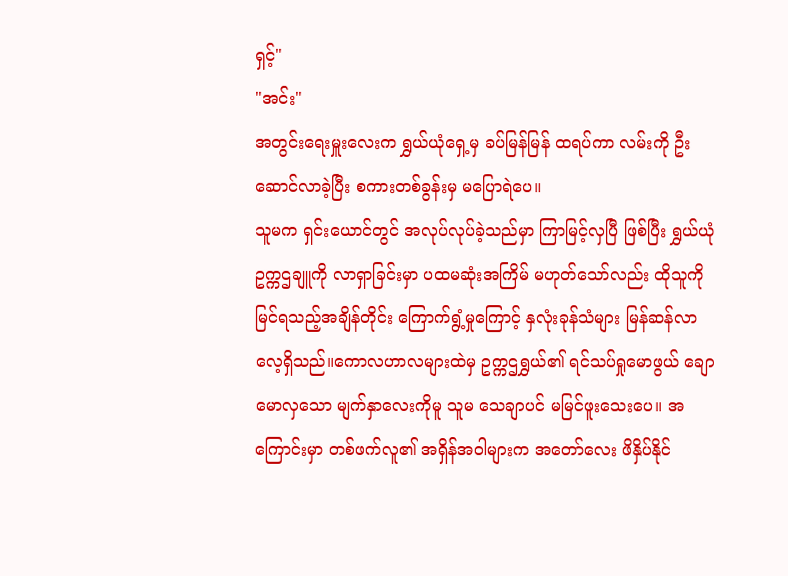ရှင့်"
"အင်း"
အတွင်းရေးမှူးလေးက ရွှယ်ယုံရှေ့မှ ခပ်မြန်မြန် ထရပ်ကာ လမ်းကို ဦးဆောင်လာခဲ့ပြီး စကားတစ်ခွန်းမှ မပြောရဲပေ။
သူမက ရှင်းယောင်တွင် အလုပ်လုပ်ခဲ့သည်မှာ ကြာမြင့်လှပြီ ဖြစ်ပြီး ရွှယ်ယုံ ဥက္ကဌချူကို လာရှာခြင်းမှာ ပထမဆုံးအကြိမ် မဟုတ်သော်လည်း ထိုသူကို မြင်ရသည့်အချိန်တိုင်း ကြောက်ရွံ့မှုကြောင့် နှလုံးခုန်သံများ မြန်ဆန်လာလေ့ရှိသည်။ကောလဟာလများထဲမှ ဥက္ကဌရွှယ်၏ ရင်သပ်ရှုမောဖွယ် ချောမောလှသော မျက်နှာလေးကိုမူ သူမ သေချာပင် မမြင်ဖူးသေးပေ။ အကြောင်းမှာ တစ်ဖက်လူ၏ အရှိန်အဝါများက အတော်လေး ဖိနှိပ်နိုင်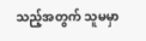သည့်အတွက် သူမမှာ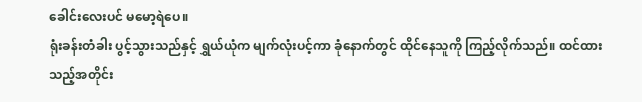ခေါင်းလေးပင် မမော့ရဲပေ။
ရုံးခန်းတံခါး ပွင့်သွားသည်နှင့် ရွှယ်ယုံက မျက်လုံးပင့်ကာ ခုံနောက်တွင် ထိုင်နေသူကို ကြည့်လိုက်သည်။ ထင်ထားသည့်အတိုင်း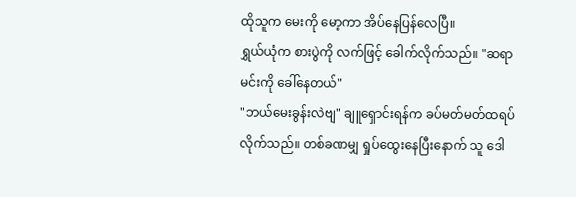ထိုသူက မေးကို မော့ကာ အိပ်နေပြန်လေပြီ။
ရွှယ်ယုံက စားပွဲကို လက်ဖြင့် ခေါက်လိုက်သည်။ "ဆရာ မင်းကို ခေါ်နေတယ်"
"ဘယ်မေးခွန်းလဲဗျ" ချူရှောင်းရန်က ခပ်မတ်မတ်ထရပ်လိုက်သည်။ တစ်ခဏမျှ ရှုပ်ထွေးနေပြီးနောက် သူ ဒေါ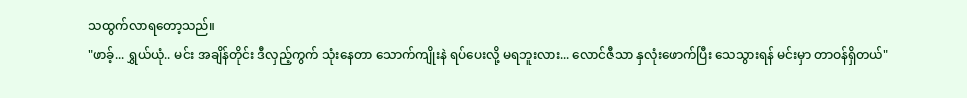သထွက်လာရတော့သည်။
"ဖာခ့်... ရွှယ်ယုံ.. မင်း အချိန်တိုင်း ဒီလှည့်ကွက် သုံးနေတာ သောက်ကျိုးနဲ ရပ်ပေးလို့ မရဘူးလား... လောင်ဇီသာ နှလုံးဖောက်ပြီး သေသွားရန် မင်းမှာ တာဝန်ရှိတယ်"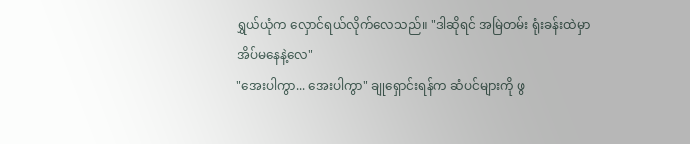ရွှယ်ယုံက လှောင်ရယ်လိုက်လေသည်။ "ဒါဆိုရင် အမြဲတမ်း ရုံးခန်းထဲမှာ အိပ်မနေနဲ့လေ"
"အေးပါကွာ... အေးပါကွာ" ချုရှောင်းရန်က ဆံပင်များကို ဖွ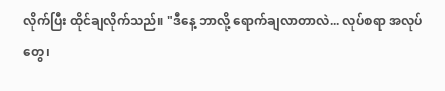လိုက်ပြီး ထိုင်ချလိုက်သည်။ "ဒီနေ့ ဘာလို့ ရောက်ချလာတာလဲ... လုပ်စရာ အလုပ်တွေ၊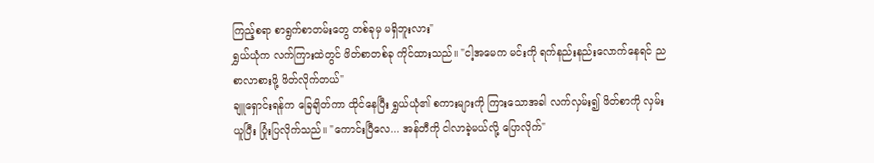ကြည့်စရာ စာရွက်စာတမ်းတွေ တစ်ခုမှ မရှိဘူးလား"
ရွှယ်ယုံက လက်ကြားထဲတွင် ဖိတ်စာတစ်ခု ကိုင်ထားသည်။ "ငါ့အမေက မင်းကို ရက်နည်းနည်းလောက်နေရင် ညစာလာစားဖို့ ဖိတ်လိုက်တယ်"
ချူရှောင်းရန်က ခြေချိတ်ကာ ထိုင်နေပြီး ရွှယ်ယုံ၏ စကားများကို ကြားသောအခါ လက်လှမ်း၍ ဖိတ်စာကို လှမ်းယူပြီး ပြုံးပြလိုက်သည်။ "ကောင်းပြီလေ... အန်တီကို ငါလာခဲ့မယ်လို့ ပြောလိုက်"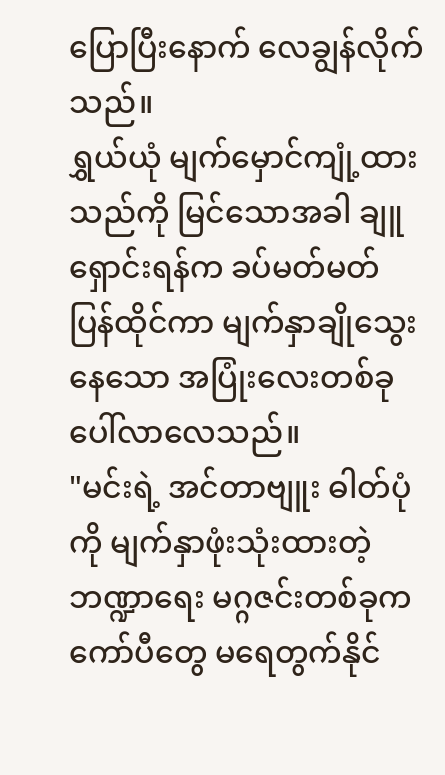ပြောပြီးနောက် လေချွန်လိုက်သည်။
ရွှယ်ယုံ မျက်မှောင်ကျုံ့ထားသည်ကို မြင်သောအခါ ချူရှောင်းရန်က ခပ်မတ်မတ် ပြန်ထိုင်ကာ မျက်နှာချိုသွေးနေသော အပြုံးလေးတစ်ခု ပေါ်လာလေသည်။
"မင်းရဲ့ အင်တာဗျူး ဓါတ်ပုံကို မျက်နှာဖုံးသုံးထားတဲ့ ဘဏ္ဍာရေး မဂ္ဂဇင်းတစ်ခုက ကော်ပီတွေ မရေတွက်နိုင်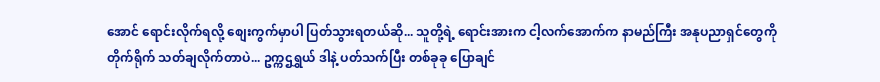အောင် ရောင်းလိုက်ရလို့ စျေးကွက်မှာပါ ပြတ်သွားရတယ်ဆို... သူတို့ရဲ့ ရောင်းအားက ငါ့လက်အောက်က နာမည်ကြီး အနုပညာရှင်တွေကို တိုက်ရိုက် သတ်ချလိုက်တာပဲ... ဥက္ကဌရွှယ် ဒါနဲ့ ပတ်သက်ပြီး တစ်ခုခု ပြောချင်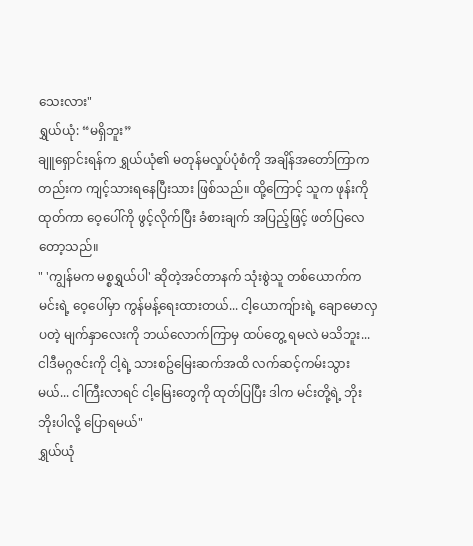သေးလား"
ရွှယ်ယုံ: “မရှိဘူး”
ချူရှောင်းရန်က ရွှယ်ယုံ၏ မတုန်မလှုပ်ပုံစံကို အချိန်အတော်ကြာကတည်းက ကျင့်သားရနေပြီးသား ဖြစ်သည်။ ထို့ကြောင့် သူက ဖုန်းကို ထုတ်ကာ ဝေ့ပေါ်ကို ဖွင့်လိုက်ပြီး ခံစားချက် အပြည့်ဖြင့် ဖတ်ပြလေတော့သည်။
" 'ကျွန်မက မစ္စရွှယ်ပါ' ဆိုတဲ့အင်တာနက် သုံးစွဲသူ တစ်ယောက်က မင်းရဲ့ ဝေ့ပေါ်မှာ ကွန်မန့်ရေးထားတယ်... ငါ့ယောကျ်ားရဲ့ ချောမောလှပတဲ့ မျက်နှာလေးကို ဘယ်လောက်ကြာမှ ထပ်တွေ့ ရမလဲ မသိဘူး... ငါဒီမဂ္ဂဇင်းကို ငါ့ရဲ့ သားစဥ်မြေးဆက်အထိ လက်ဆင့်ကမ်းသွားမယ်... ငါကြီးလာရင် ငါ့မြေးတွေကို ထုတ်ပြပြီး ဒါက မင်းတို့ရဲ့ ဘိုးဘိုးပါလို့ ပြောရမယ်"
ရွှယ်ယုံ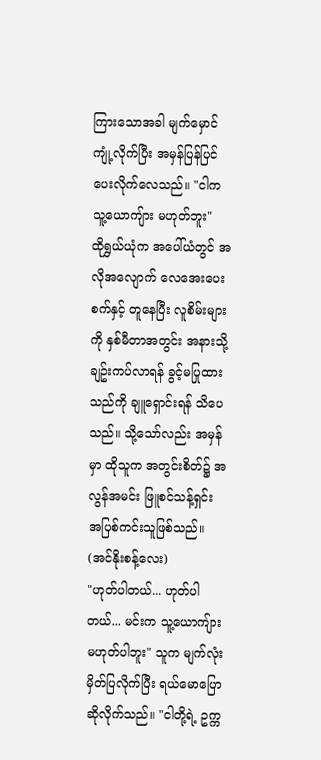ကြားသောအခါ မျက်မှောင်ကျုံ့လိုက်ပြီး အမှန်ပြန်ပြင်ပေးလိုက်လေသည်။ "ငါက သူ့ယောကျ်ား မဟုတ်ဘူး"
ထိုရွှယ်ယုံက အပေါ်ယံတွင် အလိုအလျောက် လေအေးပေးစက်နှင့် တူနေပြီး လူစိမ်းများကို နှစ်မီတာအတွင်း အနားသို့ ချဥ်းကပ်လာရန် ခွင့်မပြုထားသည်ကို ချူရှောင်းရန် သိပေသည်။ သို့သော်လည်း အမှန်မှာ ထိုသူက အတွင်းစိတ်၌ အလွန်အမင်း ဖြူစင်သန့်ရှင်း အပြစ်ကင်းသူဖြစ်သည်။ (အင်နိုးစန့်လေး)
"ဟုတ်ပါတယ်... ဟုတ်ပါတယ်... မင်းက သူ့ယောကျ်ား မဟုတ်ပါဘူး" သူက မျက်လုံးမှိတ်ပြလိုက်ပြီး ရယ်မောပြောဆိုလိုက်သည်။ "ငါတို့ရဲ့ ဥက္က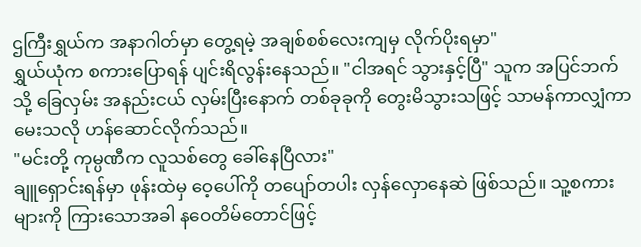ဌကြီးရွှယ်က အနာဂါတ်မှာ တွေ့ရမဲ့ အချစ်စစ်လေးကျမှ လိုက်ပိုးရမှာ"
ရွှယ်ယုံက စကားပြောရန် ပျင်းရိလွန်းနေသည်။ "ငါအရင် သွားနှင့်ပြီ" သူက အပြင်ဘက်သို့ ခြေလှမ်း အနည်းငယ် လှမ်းပြီးနောက် တစ်ခုခုကို တွေးမိသွားသဖြင့် သာမန်ကာလျှံကာ မေးသလို ဟန်ဆောင်လိုက်သည်။
"မင်းတို့ ကုမ္ပဏီက လူသစ်တွေ ခေါ်နေပြီလား"
ချူရှောင်းရန်မှာ ဖုန်းထဲမှ ဝေ့ပေါ်ကို တပျော်တပါး လှန်လှောနေဆဲ ဖြစ်သည်။ သူ့စကားများကို ကြားသောအခါ နဝေတိမ်တောင်ဖြင့်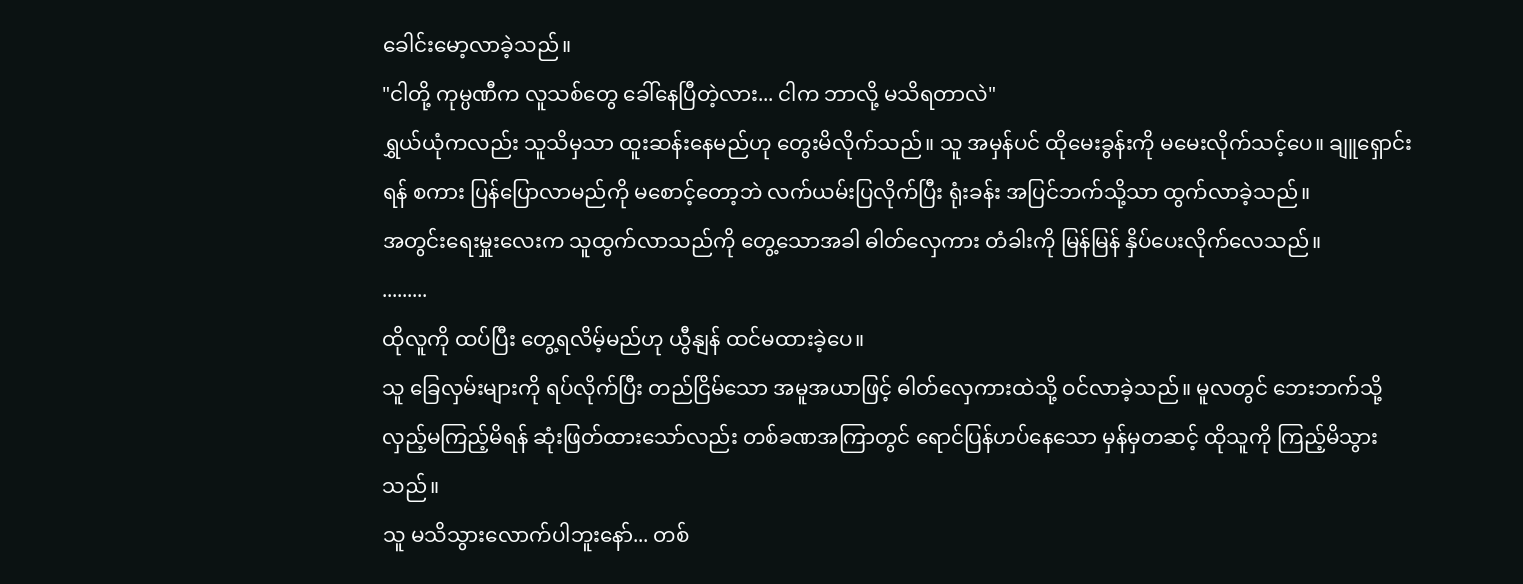ခေါင်းမော့လာခဲ့သည်။
"ငါတို့ ကုမ္ပဏီက လူသစ်တွေ ခေါ်နေပြီတဲ့လား... ငါက ဘာလို့ မသိရတာလဲ"
ရွှယ်ယုံကလည်း သူသိမှသာ ထူးဆန်းနေမည်ဟု တွေးမိလိုက်သည်။ သူ အမှန်ပင် ထိုမေးခွန်းကို မမေးလိုက်သင့်ပေ။ ချူရှောင်းရန် စကား ပြန်ပြောလာမည်ကို မစောင့်တော့ဘဲ လက်ယမ်းပြလိုက်ပြီး ရုံးခန်း အပြင်ဘက်သို့သာ ထွက်လာခဲ့သည်။
အတွင်းရေးမှူးလေးက သူထွက်လာသည်ကို တွေ့သောအခါ ဓါတ်လှေကား တံခါးကို မြန်မြန် နှိပ်ပေးလိုက်လေသည်။
.........
ထိုလူကို ထပ်ပြီး တွေ့ရလိမ့်မည်ဟု ယွီနျန် ထင်မထားခဲ့ပေ။
သူ ခြေလှမ်းများကို ရပ်လိုက်ပြီး တည်ငြိမ်သော အမူအယာဖြင့် ဓါတ်လှေကားထဲသို့ ဝင်လာခဲ့သည်။ မူလတွင် ဘေးဘက်သို့ လှည့်မကြည့်မိရန် ဆုံးဖြတ်ထားသော်လည်း တစ်ခဏအကြာတွင် ရောင်ပြန်ဟပ်နေသော မှန်မှတဆင့် ထိုသူကို ကြည့်မိသွားသည်။
သူ မသိသွားလောက်ပါဘူးနော်... တစ်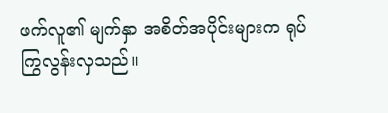ဖက်လူ၏ မျက်နှာ အစိတ်အပိုင်းများက ရုပ်ကြွလွန်းလှသည်။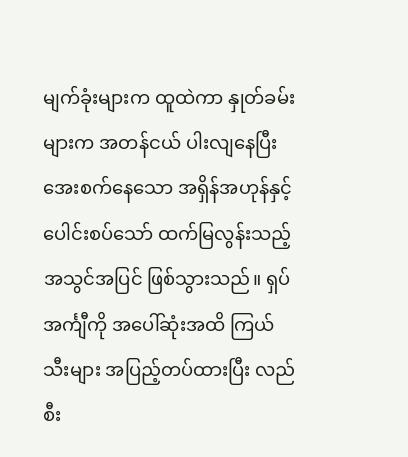မျက်ခုံးများက ထူထဲကာ နှုတ်ခမ်းများက အတန်ငယ် ပါးလျနေပြီး အေးစက်နေသော အရှိန်အဟုန်နှင့် ပေါင်းစပ်သော် ထက်မြလွန်းသည့် အသွင်အပြင် ဖြစ်သွားသည်။ ရှပ်အင်္ကျီကို အပေါ်ဆုံးအထိ ကြယ်သီးများ အပြည့်တပ်ထားပြီး လည်စီး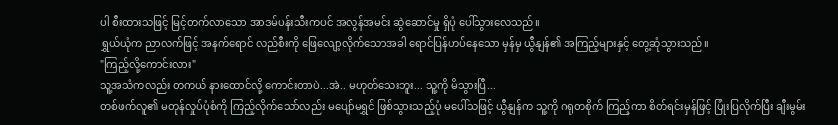ပါ စီးထားသဖြင့် မြင့်တက်လာသော အာဒမ်ပန်းသီးကပင် အလွန်အမင်း ဆွဲဆောင်မှု ရှိပုံ ပေါ်သွားလေသည်။
ရွှယ်ယုံက ညာလက်ဖြင့် အနက်ရောင် လည်စီးကို ဖြေလျော့လိုက်သောအခါ ရောင်ပြန်ဟပ်နေသော မှန်မှ ယွီနျန်၏ အကြည့်များနှင့် တွေ့ဆုံသွားသည်။
"ကြည့်လို့ကောင်းလား"
သူ့အသံကလည်း တကယ် နားထောင်လို့ ကောင်းတာပဲ...အဲ.. မဟုတ်သေးဘူး... သူ့ကို မိသွားပြီ...
တစ်ဖက်လူ၏ မတုန်လှုပ်ပုံစံကို ကြည့်လိုက်သော်လည်း မပျော်မရွှင် ဖြစ်သွားသည့်ပုံ မပေါ်သဖြင့် ယွီနျန်က သူ့ကို ဂရုတစိုက် ကြည့်ကာ စိတ်ရင်းမှန်ဖြင့် ပြုံးပြလိုက်ပြီး ချီးမွမ်း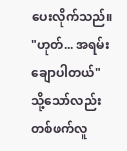ပေးလိုက်သည်။
"ဟုတ်... အရမ်းချောပါတယ်"
သို့သော်လည်း တစ်ဖက်လူ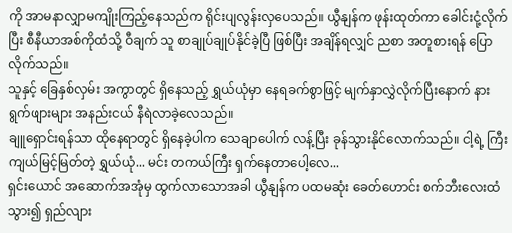ကို အာမနာလျှာမကျိုးကြည့်နေသည်က ရိုင်းပျလွန်းလှပေသည်။ ယွီနျန်က ဖုန်းထုတ်ကာ ခေါင်းငုံ့လိုက်ပြီး စီနီယာအစ်ကိုထံသို့ ဝီချက် သူ စာချုပ်ချုပ်နိုင်ခဲ့ပြီ ဖြစ်ပြီး အချိန်ရလျှင် ညစာ အတူစားရန် ပြောလိုက်သည်။
သူနှင့် ခြေနှစ်လှမ်း အကွာတွင် ရှိနေသည့် ရွှယ်ယုံမှာ နေရခက်စွာဖြင့် မျက်နှာလွှဲလိုက်ပြီးနောက် နားရွက်ဖျားများ အနည်းငယ် နီရဲလာခဲ့လေသည်။
ချူရှောင်းရန်သာ ထိုနေရာတွင် ရှိနေခဲ့ပါက သေချာပေါက် လန့်ပြီး ခုန်သွားနိုင်လောက်သည်။ ငါ့ရဲ့ ကြီးကျယ်မြင့်မြတ်တဲ့ ရွှယ်ယုံ... မင်း တကယ်ကြီး ရှက်နေတာပေါ့လေ...
ရှင်းယောင် အဆောက်အအုံမှ ထွက်လာသောအခါ ယွီနျန်က ပထမဆုံး ခေတ်ဟောင်း စက်ဘီးလေးထံ သွား၍ ရှည်လျား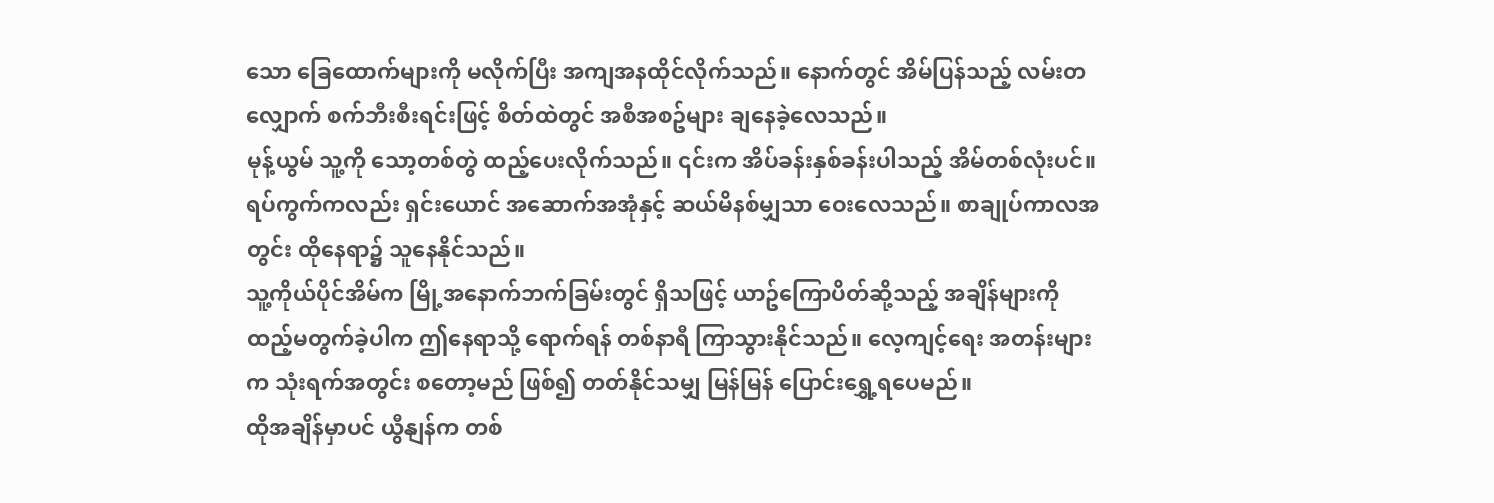သော ခြေထောက်များကို မလိုက်ပြီး အကျအနထိုင်လိုက်သည်။ နောက်တွင် အိမ်ပြန်သည့် လမ်းတလျှောက် စက်ဘီးစီးရင်းဖြင့် စိတ်ထဲတွင် အစီအစဥ်များ ချနေခဲ့လေသည်။
မုန့်ယွမ် သူ့ကို သော့တစ်တွဲ ထည့်ပေးလိုက်သည်။ ၎င်းက အိပ်ခန်းနှစ်ခန်းပါသည့် အိမ်တစ်လုံးပင်။ ရပ်ကွက်ကလည်း ရှင်းယောင် အဆောက်အအုံနှင့် ဆယ်မိနစ်မျှသာ ဝေးလေသည်။ စာချုပ်ကာလအတွင်း ထိုနေရာ၌ သူနေနိုင်သည်။
သူ့ကိုယ်ပိုင်အိမ်က မြို့အနောက်ဘက်ခြမ်းတွင် ရှိသဖြင့် ယာဥ်ကြောပိတ်ဆို့သည့် အချိန်များကို ထည့်မတွက်ခဲ့ပါက ဤနေရာသို့ ရောက်ရန် တစ်နာရီ ကြာသွားနိုင်သည်။ လေ့ကျင့်ရေး အတန်းများက သုံးရက်အတွင်း စတော့မည် ဖြစ်၍ တတ်နိုင်သမျှ မြန်မြန် ပြောင်းရွှေ့ရပေမည်။
ထိုအချိန်မှာပင် ယွီနျန်က တစ်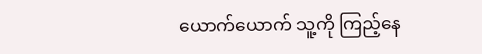ယောက်ယောက် သူ့ကို ကြည့်နေ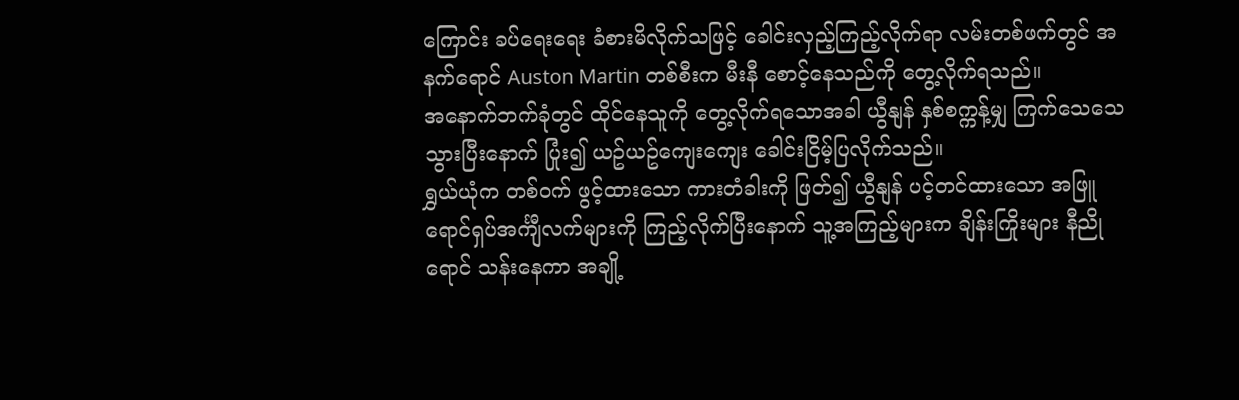ကြောင်း ခပ်ရေးရေး ခံစားမိလိုက်သဖြင့် ခေါင်းလှည့်ကြည့်လိုက်ရာ လမ်းတစ်ဖက်တွင် အနက်ရောင် Auston Martin တစ်စီးက မီးနီ စောင့်နေသည်ကို တွေ့လိုက်ရသည်။
အနောက်ဘက်ခုံတွင် ထိုင်နေသူကို တွေ့လိုက်ရသောအခါ ယွီနျန် နှစ်စက္ကန့်မျှ ကြက်သေသေသွားပြီးနောက် ပြုံး၍ ယဥ်ယဥ်ကျေးကျေး ခေါင်းငြိမ့်ပြလိုက်သည်။
ရွှယ်ယုံက တစ်ဝက် ဖွင့်ထားသော ကားတံခါးကို ဖြတ်၍ ယွီနျန် ပင့်တင်ထားသော အဖြူရောင်ရှပ်အင်္ကျီလက်များကို ကြည့်လိုက်ပြီးနောက် သူ့အကြည့်များက ချိန်းကြိုးများ နီညိုရောင် သန်းနေကာ အချို့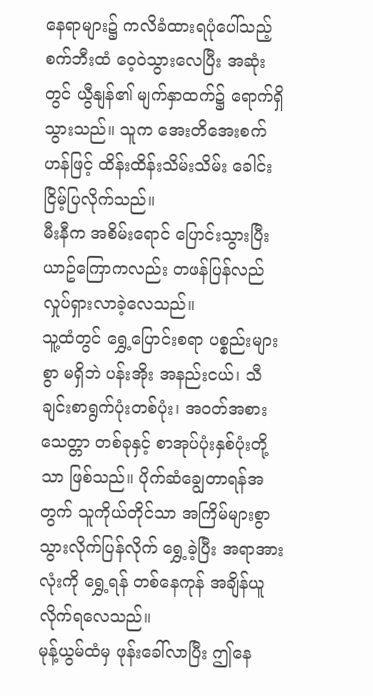နေရာများ၌ ကလိခံထားရပုံပေါ်သည့် စက်ဘီးထံ ဝေ့ဝဲသွားလေပြီး အဆုံးတွင် ယွီနျန်၏ မျက်နှာထက်၌ ရောက်ရှိသွားသည်။ သူက အေးတိအေးစက်ဟန်ဖြင့် ထိန်းထိန်းသိမ်းသိမ်း ခေါင်းငြိမ့်ပြလိုက်သည်။
မီးနီက အစိမ်းရောင် ပြောင်းသွားပြီး ယာဥ်ကြောကလည်း တဖန်ပြန်လည် လှုပ်ရှားလာခဲ့လေသည်။
သူ့ထံတွင် ရွှေ့ပြောင်းစရာ ပစ္စည်းများစွာ မရှိဘဲ ပန်းအိုး အနည်းငယ်၊ သီချင်းစာရွက်ပုံးတစ်ပုံး၊ အဝတ်အစား သေတ္တာ တစ်ခုနှင့် စာအုပ်ပုံးနှစ်ပုံးတို့သာ ဖြစ်သည်။ ပိုက်ဆံချွေတာရန်အတွက် သူကိုယ်တိုင်သာ အကြိမ်များစွာ သွားလိုက်ပြန်လိုက် ရွှေ့ခဲ့ပြီး အရာအားလုံးကို ရွှေ့ရန် တစ်နေကုန် အချိန်ယူလိုက်ရလေသည်။
မုန့်ယွမ်ထံမှ ဖုန်းခေါ်လာပြီး ဤနေ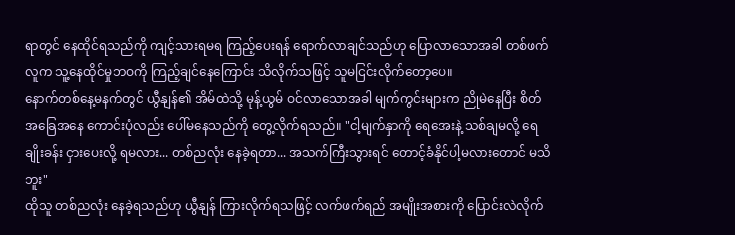ရာတွင် နေထိုင်ရသည်ကို ကျင့်သားရမရ ကြည့်ပေးရန် ရောက်လာချင်သည်ဟု ပြောလာသောအခါ တစ်ဖက်လူက သူ့နေထိုင်မှုဘဝကို ကြည့်ချင်နေကြောင်း သိလိုက်သဖြင့် သူမငြင်းလိုက်တော့ပေ။
နောက်တစ်နေ့မနက်တွင် ယွီနျန်၏ အိမ်ထဲသို့ မုန့်ယွမ် ဝင်လာသောအခါ မျက်ကွင်းများက ညိုမဲနေပြီး စိတ်အခြေအနေ ကောင်းပုံလည်း ပေါ်မနေသည်ကို တွေ့လိုက်ရသည်။ "ငါ့မျက်နှာကို ရေအေးနဲ့ သစ်ချမလို့ ရေချိုးခန်း ငှားပေးလို့ ရမလား... တစ်ညလုံး နေခဲ့ရတာ... အသက်ကြီးသွားရင် တောင့်ခံနိုင်ပါ့မလားတောင် မသိဘူး"
ထိုသူ တစ်ညလုံး နေခဲ့ရသည်ဟု ယွီနျန် ကြားလိုက်ရသဖြင့် လက်ဖက်ရည် အမျိုးအစားကို ပြောင်းလဲလိုက်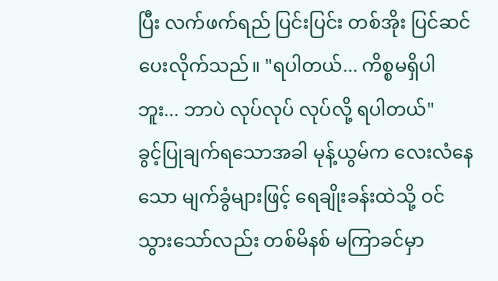ပြီး လက်ဖက်ရည် ပြင်းပြင်း တစ်အိုး ပြင်ဆင်ပေးလိုက်သည်။ "ရပါတယ်... ကိစ္စမရှိပါဘူး... ဘာပဲ လုပ်လုပ် လုပ်လို့ ရပါတယ်"
ခွင့်ပြုချက်ရသောအခါ မုန့်ယွမ်က လေးလံနေသော မျက်ခွံများဖြင့် ရေချိုးခန်းထဲသို့ ဝင်သွားသော်လည်း တစ်မိနစ် မကြာခင်မှာ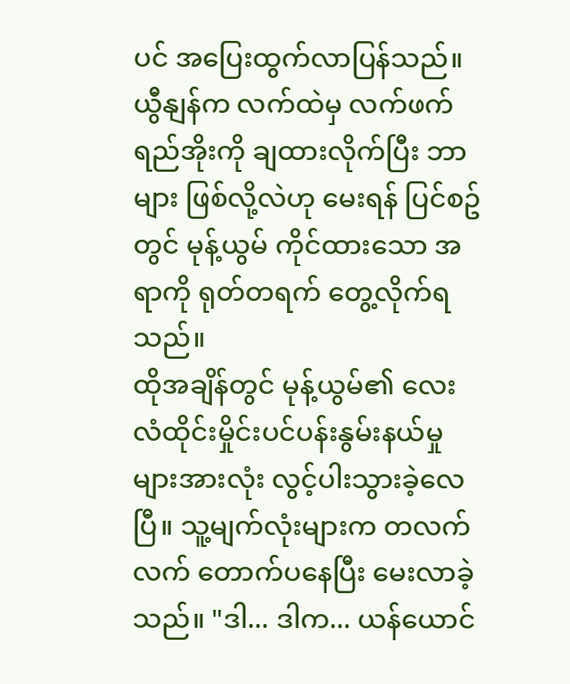ပင် အပြေးထွက်လာပြန်သည်။
ယွီနျန်က လက်ထဲမှ လက်ဖက်ရည်အိုးကို ချထားလိုက်ပြီး ဘာများ ဖြစ်လို့လဲဟု မေးရန် ပြင်စဥ်တွင် မုန့်ယွမ် ကိုင်ထားသော အရာကို ရုတ်တရက် တွေ့လိုက်ရသည်။
ထိုအချိန်တွင် မုန့်ယွမ်၏ လေးလံထိုင်းမှိုင်းပင်ပန်းနွမ်းနယ်မှုများအားလုံး လွင့်ပါးသွားခဲ့လေပြီ။ သူ့မျက်လုံးများက တလက်လက် တောက်ပနေပြီး မေးလာခဲ့သည်။ "ဒါ... ဒါက... ယန်ယောင်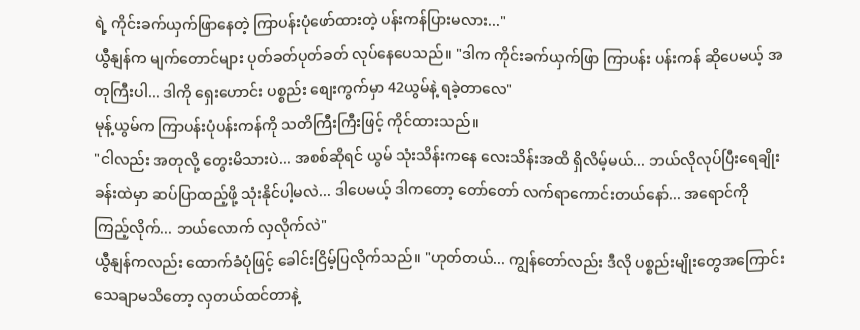ရဲ့ ကိုင်းခက်ယှက်ဖြာနေတဲ့ ကြာပန်းပုံဖော်ထားတဲ့ ပန်းကန်ပြားမလား..."
ယွီနျန်က မျက်တောင်များ ပုတ်ခတ်ပုတ်ခတ် လုပ်နေပေသည်။ "ဒါက ကိုင်းခက်ယှက်ဖြာ ကြာပန်း ပန်းကန် ဆိုပေမယ့် အတုကြီးပါ... ဒါကို ရှေးဟောင်း ပစ္စည်း စျေးကွက်မှာ 42ယွမ်နဲ့ ရခဲ့တာလေ"
မုန့်ယွမ်က ကြာပန်းပုံပန်းကန်ကို သတိကြီးကြီးဖြင့် ကိုင်ထားသည်။
"ငါလည်း အတုလို့ တွေးမိသားပဲ... အစစ်ဆိုရင် ယွမ် သုံးသိန်းကနေ လေးသိန်းအထိ ရှိလိမ့်မယ်... ဘယ်လိုလုပ်ပြီးရေချိုးခန်းထဲမှာ ဆပ်ပြာထည့်ဖို့ သုံးနိုင်ပါ့မလဲ... ဒါပေမယ့် ဒါကတော့ တော်တော် လက်ရာကောင်းတယ်နော်... အရောင်ကို ကြည့်လိုက်... ဘယ်လောက် လှလိုက်လဲ"
ယွီနျန်ကလည်း ထောက်ခံပုံဖြင့် ခေါင်းငြိမ့်ပြလိုက်သည်။ "ဟုတ်တယ်... ကျွန်တော်လည်း ဒီလို ပစ္စည်းမျိုးတွေအကြောင်း သေချာမသိတော့ လှတယ်ထင်တာနဲ့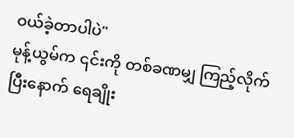ဝယ်ခဲ့တာပါပဲ"
မုန့်ယွမ်က ၎င်းကို တစ်ခဏမျှ ကြည့်လိုက်ပြီးနောက် ရေချိုး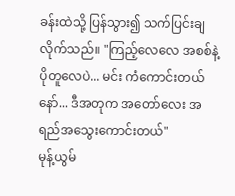ခန်းထဲသို့ ပြန်သွား၍ သက်ပြင်းချလိုက်သည်။ "ကြည့်လေလေ အစစ်နဲ့ ပိုတူလေပဲ... မင်း ကံကောင်းတယ်နော်... ဒီအတုက အတော်လေး အရည်အသွေးကောင်းတယ်"
မုန့်ယွမ်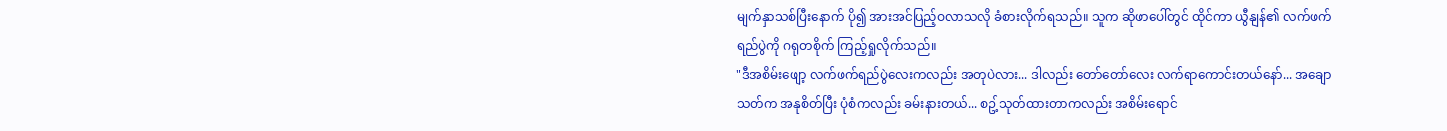မျက်နှာသစ်ပြီးနောက် ပို၍ အားအင်ပြည့်ဝလာသလို ခံစားလိုက်ရသည်။ သူက ဆိုဖာပေါ်တွင် ထိုင်ကာ ယွီနျန်၏ လက်ဖက်ရည်ပွဲကို ဂရုတစိုက် ကြည့်ရှုလိုက်သည်။
"ဒီအစိမ်းဖျော့ လက်ဖက်ရည်ပွဲလေးကလည်း အတုပဲလား... ဒါလည်း တော်တော်လေး လက်ရာကောင်းတယ်နော်... အချောသတ်က အနုစိတ်ပြီး ပုံစံကလည်း ခမ်းနားတယ်... စဥ့်သုတ်ထားတာကလည်း အစိမ်းရောင်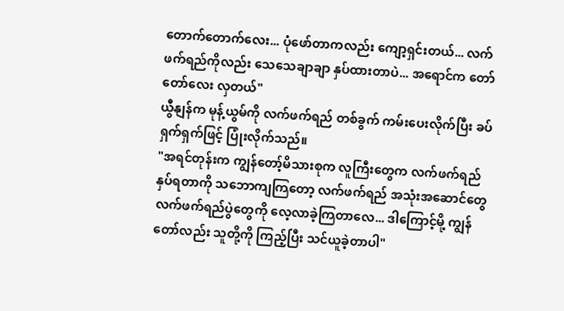တောက်တောက်လေး... ပုံဖော်တာကလည်း ကျော့ရှင်းတယ်... လက်ဖက်ရည်ကိုလည်း သေသေချာချာ နှပ်ထားတာပဲ... အရောင်က တော်တော်လေး လှတယ်"
ယွီနျန်က မုန့်ယွမ်ကို လက်ဖက်ရည် တစ်ခွက် ကမ်းပေးလိုက်ပြီး ခပ်ရှက်ရှက်ဖြင့် ပြုံးလိုက်သည်။
"အရင်တုန်းက ကျွန်တော့်မိသားစုက လူကြီးတွေက လက်ဖက်ရည် နှပ်ရတာကို သဘောကျကြတော့ လက်ဖက်ရည် အသုံးအဆောင်တွေ လက်ဖက်ရည်ပွဲတွေကို လေ့လာခဲ့ကြတာလေ... ဒါကြောင့်မို့ ကျွန်တော်လည်း သူတို့ကို ကြည့်ပြီး သင်ယူခဲ့တာပါ"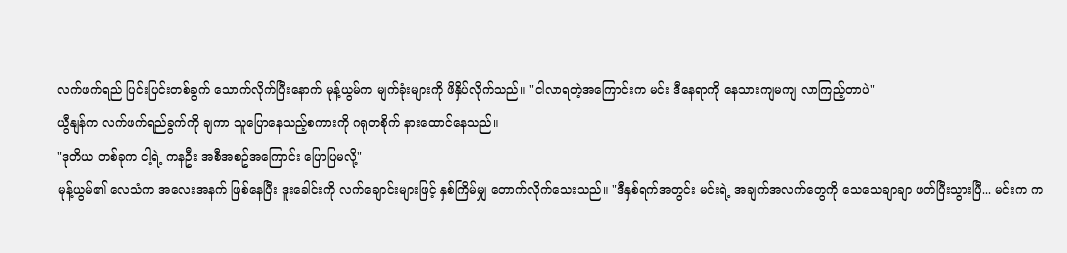လက်ဖက်ရည် ပြင်းပြင်းတစ်ခွက် သောက်လိုက်ပြီးနောက် မုန့်ယွမ်က မျက်ခုံးများကို ဖိနှိပ်လိုက်သည်။ "ငါလာရတဲ့အကြောင်းက မင်း ဒီနေရာကို နေသားကျမကျ လာကြည့်တာပဲ"
ယွီနျန်က လက်ဖက်ရည်ခွက်ကို ချကာ သူပြောနေသည့်စကားကို ဂရုတစိုက် နားထောင်နေသည်။
"ဒုတိယ တစ်ခုက ငါ့ရဲ့ ကနဦး အစီအစဥ်အကြောင်း ပြောပြမလို့"
မုန့်ယွမ်၏ လေသံက အလေးအနက် ဖြစ်နေပြီး ဒူးခေါင်းကို လက်ချောင်းများဖြင့် နှစ်ကြိမ်မျှ တောက်လိုက်သေးသည်။ "ဒီနှစ်ရက်အတွင်း မင်းရဲ့ အချက်အလက်တွေကို သေသေချာချာ ဖတ်ပြီးသွားပြီ... မင်းက က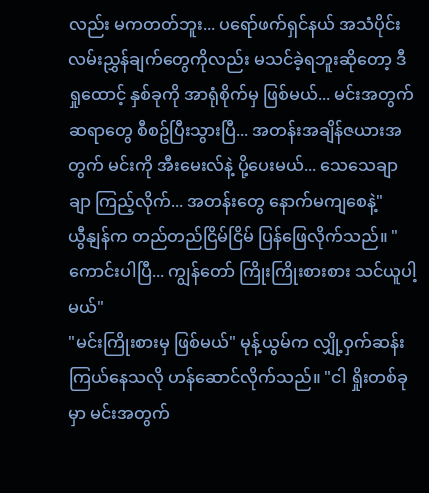လည်း မကတတ်ဘူး... ပရော်ဖက်ရှင်နယ် အသံပိုင်း လမ်းညွှန်ချက်တွေကိုလည်း မသင်ခဲ့ရဘူးဆိုတော့ ဒီရှုထောင့် နှစ်ခုကို အာရုံစိုက်မှ ဖြစ်မယ်... မင်းအတွက် ဆရာတွေ စီစဥ်ပြီးသွားပြီ... အတန်းအချိန်ဇယားအတွက် မင်းကို အီးမေးလ်နဲ့ ပို့ပေးမယ်... သေသေချာချာ ကြည့်လိုက်... အတန်းတွေ နောက်မကျစေနဲ့"
ယွီနျန်က တည်တည်ငြိမ်ငြိမ် ပြန်ဖြေလိုက်သည်။ "ကောင်းပါပြီ... ကျွန်တော် ကြိုးကြိုးစားစား သင်ယူပါ့မယ်"
"မင်းကြိုးစားမှ ဖြစ်မယ်" မုန့်ယွမ်က လျှို့ဝှက်ဆန်းကြယ်နေသလို ဟန်ဆောင်လိုက်သည်။ "ငါ ရှိုးတစ်ခုမှာ မင်းအတွက်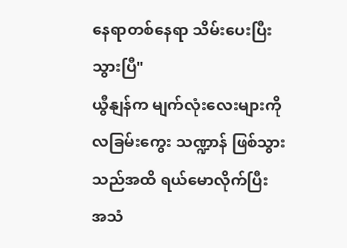နေရာတစ်နေရာ သိမ်းပေးပြီးသွားပြီ"
ယွီနျန်က မျက်လုံးလေးများကို လခြမ်းကွေး သဏ္ဍာန် ဖြစ်သွားသည်အထိ ရယ်မောလိုက်ပြီး အသံ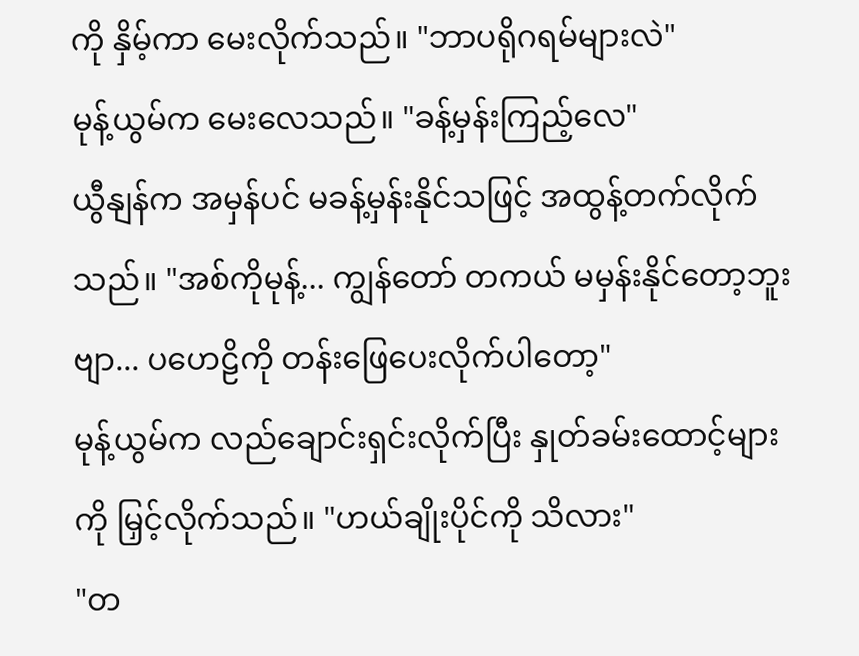ကို နှိမ့်ကာ မေးလိုက်သည်။ "ဘာပရိုဂရမ်များလဲ"
မုန့်ယွမ်က မေးလေသည်။ "ခန့်မှန်းကြည့်လေ"
ယွီနျန်က အမှန်ပင် မခန့်မှန်းနိုင်သဖြင့် အထွန့်တက်လိုက်သည်။ "အစ်ကိုမုန့်... ကျွန်တော် တကယ် မမှန်းနိုင်တော့ဘူးဗျာ... ပဟေဠိကို တန်းဖြေပေးလိုက်ပါတော့"
မုန့်ယွမ်က လည်ချောင်းရှင်းလိုက်ပြီး နှုတ်ခမ်းထောင့်များကို မြှင့်လိုက်သည်။ "ဟယ်ချိုးပိုင်ကို သိလား"
"တ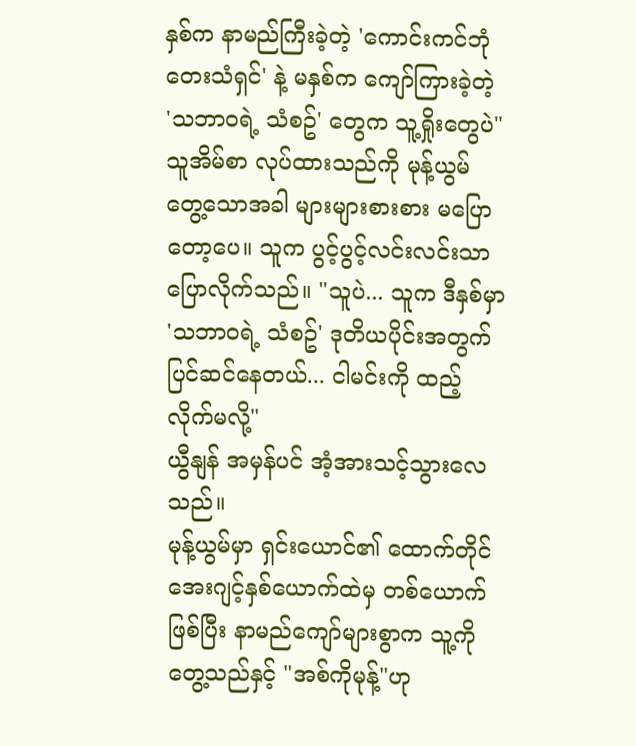နှစ်က နာမည်ကြီးခဲ့တဲ့ 'ကောင်းကင်ဘုံ တေးသံရှင်' နဲ့ မနှစ်က ကျော်ကြားခဲ့တဲ့ 'သဘာဝရဲ့ သံစဥ်' တွေက သူ့ရှိုးတွေပဲ"
သူအိမ်စာ လုပ်ထားသည်ကို မုန့်ယွမ်တွေ့သောအခါ များများစားစား မပြောတော့ပေ။ သူက ပွင့်ပွင့်လင်းလင်းသာ ပြောလိုက်သည်။ "သူပဲ... သူက ဒီနှစ်မှာ 'သဘာဝရဲ့ သံစဥ်' ဒုတိယပိုင်းအတွက် ပြင်ဆင်နေတယ်... ငါမင်းကို ထည့်လိုက်မလို့"
ယွီနျန် အမှန်ပင် အံ့အားသင့်သွားလေသည်။
မုန့်ယွမ်မှာ ရှင်းယောင်၏ ထောက်တိုင် အေးဂျင့်နှစ်ယောက်ထဲမှ တစ်ယောက် ဖြစ်ပြီး နာမည်ကျော်များစွာက သူ့ကို တွေ့သည်နှင့် "အစ်ကိုမုန့်"ဟု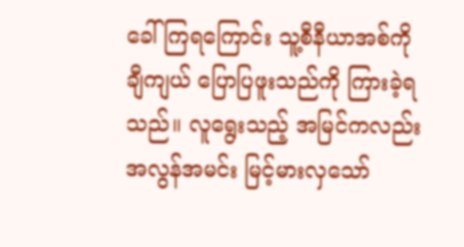ခေါ်ကြရကြောင်း သူ့စီနီယာအစ်ကို ချီကျယ် ပြောပြဖူးသည်ကို ကြားခဲ့ရသည်။ လူရွေးသည့် အမြင်ကလည်း အလွန်အမင်း မြင့်မားလှသော်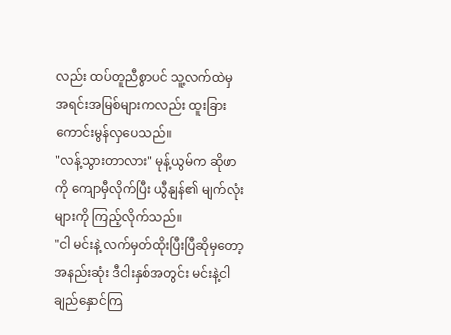လည်း ထပ်တူညီစွာပင် သူ့လက်ထဲမှ အရင်းအမြစ်များကလည်း ထူးခြားကောင်းမွန်လှပေသည်။
"လန့်သွားတာလား" မုန့်ယွမ်က ဆိုဖာကို ကျောမှီလိုက်ပြီး ယွီနျန်၏ မျက်လုံးများကို ကြည့်လိုက်သည်။
"ငါ မင်းနဲ့ လက်မှတ်ထိုးပြီးပြီဆိုမှတော့ အနည်းဆုံး ဒီငါးနှစ်အတွင်း မင်းနဲ့ငါ ချည်နှောင်ကြ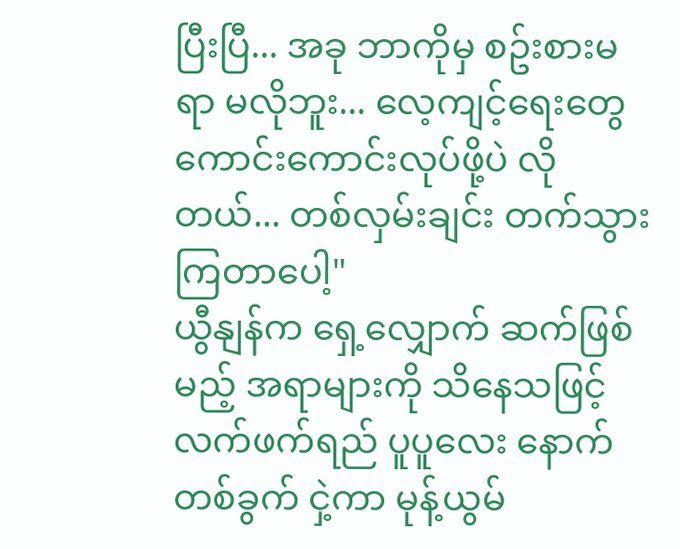ပြီးပြီ... အခု ဘာကိုမှ စဥ်းစားမရာ မလိုဘူး... လေ့ကျင့်ရေးတွေ ကောင်းကောင်းလုပ်ဖို့ပဲ လိုတယ်... တစ်လှမ်းချင်း တက်သွားကြတာပေါ့"
ယွီနျန်က ရှေ့လျှောက် ဆက်ဖြစ်မည့် အရာများကို သိနေသဖြင့် လက်ဖက်ရည် ပူပူလေး နောက်တစ်ခွက် ငှဲ့ကာ မုန့်ယွမ်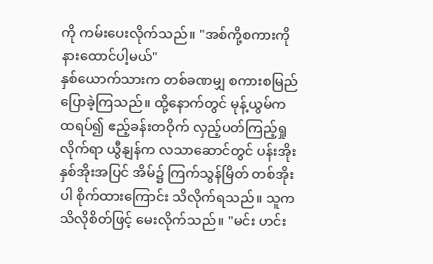ကို ကမ်းပေးလိုက်သည်။ "အစ်ကို့စကားကို နားထောင်ပါ့မယ်"
နှစ်ယောက်သားက တစ်ခဏမျှ စကားစမြည် ပြောခဲ့ကြသည်။ ထို့နောက်တွင် မုန့်ယွမ်က ထရပ်၍ ဧည့်ခန်းတဝိုက် လှည့်ပတ်ကြည့်ရှုလိုက်ရာ ယွီနျန်က လသာဆောင်တွင် ပန်းအိုးနှစ်အိုးအပြင် အိမ်၌ ကြက်သွန်မြိတ် တစ်အိုးပါ စိုက်ထားကြောင်း သိလိုက်ရသည်။ သူက သိလိုစိတ်ဖြင့် မေးလိုက်သည်။ "မင်း ဟင်း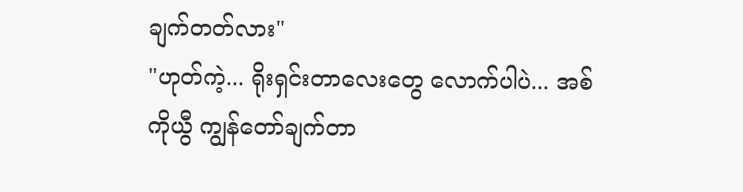ချက်တတ်လား"
"ဟုတ်ကဲ့... ရိုးရှင်းတာလေးတွေ လောက်ပါပဲ... အစ်ကိုယွီ ကျွန်တော်ချက်တာ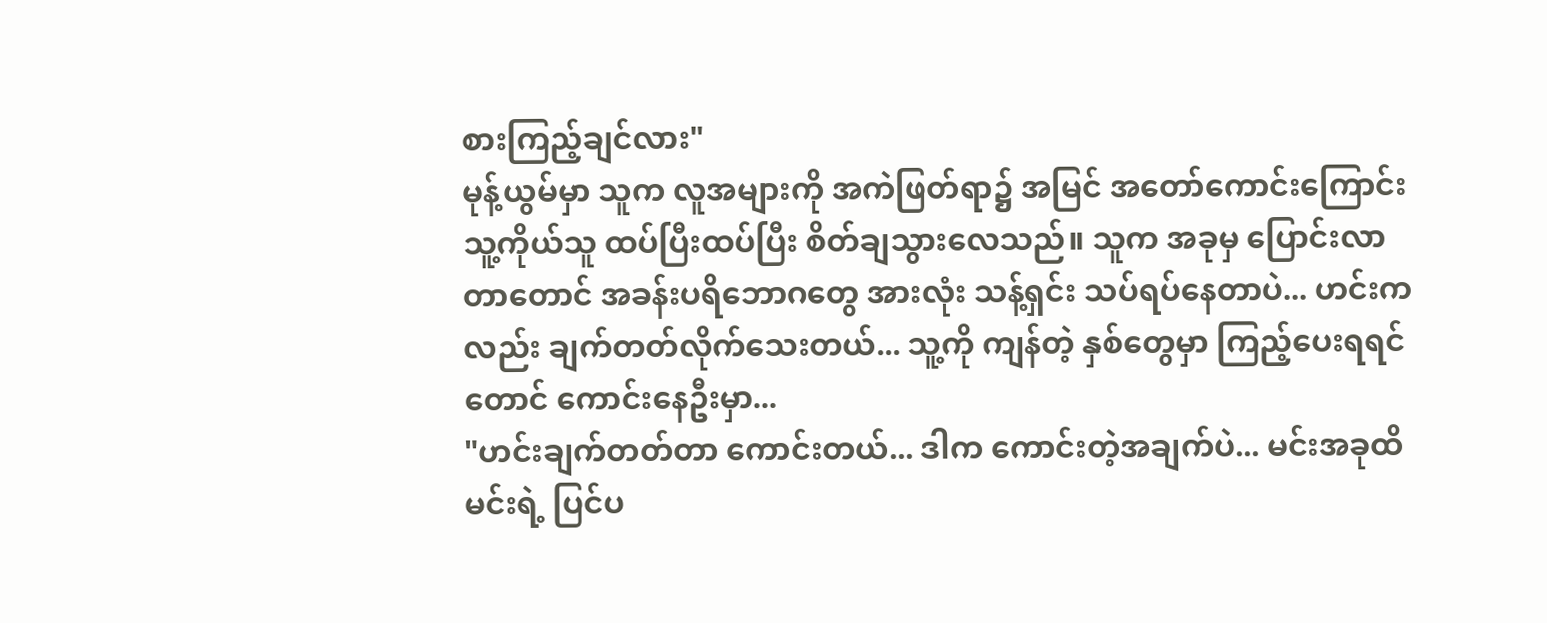စားကြည့်ချင်လား"
မုန့်ယွမ်မှာ သူက လူအများကို အကဲဖြတ်ရာ၌ အမြင် အတော်ကောင်းကြောင်း သူ့ကိုယ်သူ ထပ်ပြီးထပ်ပြီး စိတ်ချသွားလေသည်။ သူက အခုမှ ပြောင်းလာတာတောင် အခန်းပရိဘောဂတွေ အားလုံး သန့်ရှင်း သပ်ရပ်နေတာပဲ... ဟင်းကလည်း ချက်တတ်လိုက်သေးတယ်... သူ့ကို ကျန်တဲ့ နှစ်တွေမှာ ကြည့်ပေးရရင်တောင် ကောင်းနေဦးမှာ...
"ဟင်းချက်တတ်တာ ကောင်းတယ်... ဒါက ကောင်းတဲ့အချက်ပဲ... မင်းအခုထိ မင်းရဲ့ ပြင်ပ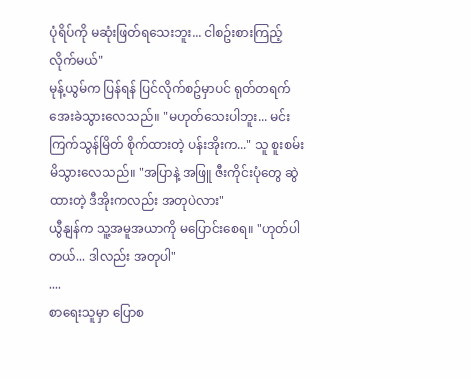ပုံရိပ်ကို မဆုံးဖြတ်ရသေးဘူး... ငါစဥ်းစားကြည့်လိုက်မယ်"
မုန့်ယွမ်က ပြန်ရန် ပြင်လိုက်စဥ်မှာပင် ရုတ်တရက် အေးခဲသွားလေသည်။ "မဟုတ်သေးပါဘူး... မင်း ကြက်သွန်မြိတ် စိုက်ထားတဲ့ ပန်းအိုးက..." သူ စူးစမ်းမိသွားလေသည်။ "အပြာနဲ့ အဖြူ ဇီးကိုင်းပုံတွေ ဆွဲထားတဲ့ ဒီအိုးကလည်း အတုပဲလား"
ယွီနျန်က သူ့အမူအယာကို မပြောင်းစေရ။ "ဟုတ်ပါတယ်... ဒါလည်း အတုပါ"
....
စာရေးသူမှာ ပြောစ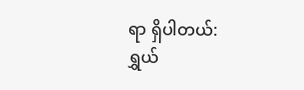ရာ ရှိပါတယ်:
ရွှယ်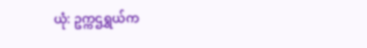ယုံ: ဥက္ကဌရွှယ်က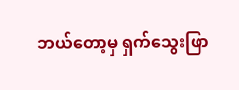ဘယ်တော့မှ ရှက်သွေးဖြာ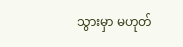သွားမှာ မဟုတ်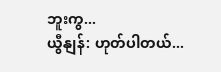ဘူးကွ...
ယွီနျန်: ဟုတ်ပါတယ်...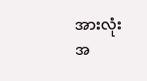အားလုံး အ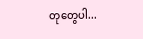တုတွေပါ...